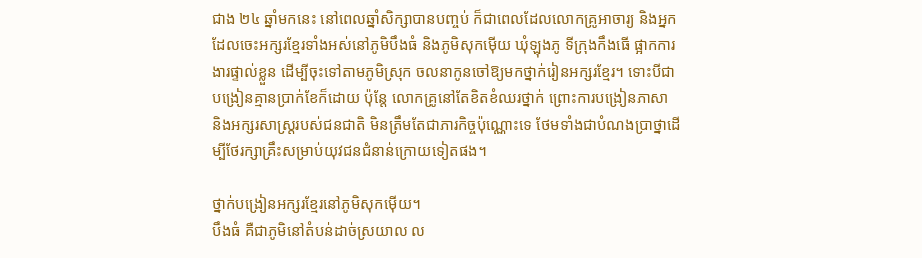ជាង ២៤ ឆ្នាំមកនេះ នៅពេលឆ្នាំសិក្សាបានបញ្ចប់ ក៏ជាពេលដែលលោកគ្រូអាចារ្យ និងអ្នកដែលចេះអក្សរខ្មែរទាំងអស់នៅភូមិបឹងធំ និងភូមិសុកម៉ើយ ឃុំឡុងភូ ទីក្រុងកឹងធើ ផ្អាកការងារផ្ទាល់ខ្លួន ដើម្បីចុះទៅតាមភូមិស្រុក ចលនាកូនចៅឱ្យមកថ្នាក់រៀនអក្សរខ្មែរ។ ទោះបីជាបង្រៀនគ្មានប្រាក់ខែក៏ដោយ ប៉ុន្តែ លោកគ្រូនៅតែខិតខំឈរថ្នាក់ ព្រោះការបង្រៀនភាសា និងអក្សរសាស្ត្ររបស់ជនជាតិ មិនត្រឹមតែជាភារកិច្ចប៉ុណ្ណោះទេ ថែមទាំងជាបំណងប្រាថ្នាដើម្បីថែរក្សាគ្រឹះសម្រាប់យុវជនជំនាន់ក្រោយទៀតផង។

ថ្នាក់បង្រៀនអក្សរខ្មែរនៅភូមិសុកម៉ើយ។
បឹងធំ គឺជាភូមិនៅតំបន់ដាច់ស្រយាល ល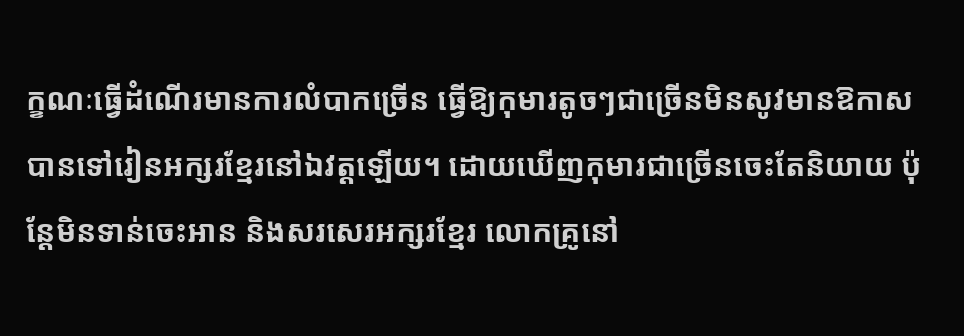ក្ខណៈធ្វើដំណើរមានការលំបាកច្រើន ធ្វើឱ្យកុមារតូចៗជាច្រើនមិនសូវមានឱកាសបានទៅរៀនអក្សរខ្មែរនៅឯវត្តឡើយ។ ដោយឃើញកុមារជាច្រើនចេះតែនិយាយ ប៉ុន្តែមិនទាន់ចេះអាន និងសរសេរអក្សរខ្មែរ លោកគ្រូនៅ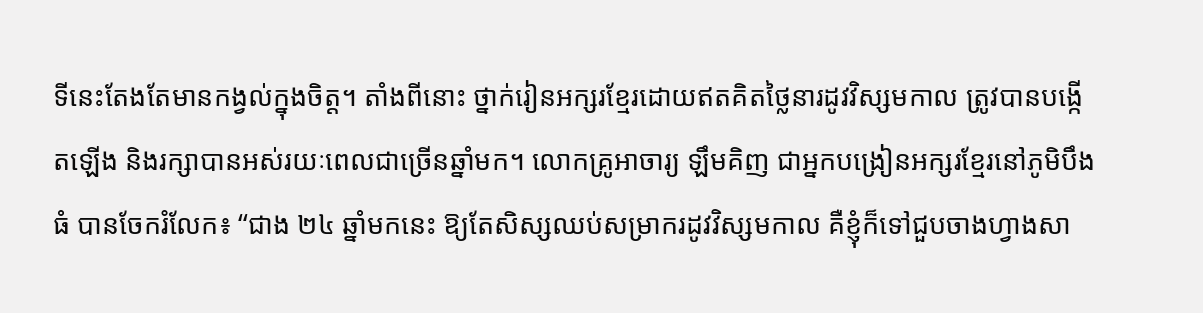ទីនេះតែងតែមានកង្វល់ក្នុងចិត្ត។ តាំងពីនោះ ថ្នាក់រៀនអក្សរខ្មែរដោយឥតគិតថ្លៃនារដូវវិស្សមកាល ត្រូវបានបង្កើតឡើង និងរក្សាបានអស់រយៈពេលជាច្រើនឆ្នាំមក។ លោកគ្រូអាចារ្យ ឡឹមគិញ ជាអ្នកបង្រៀនអក្សរខ្មែរនៅភូមិបឹងធំ បានចែករំលែក៖ “ជាង ២៤ ឆ្នាំមកនេះ ឱ្យតែសិស្សឈប់សម្រាករដូវវិស្សមកាល គឺខ្ញុំក៏ទៅជួបចាងហ្វាងសា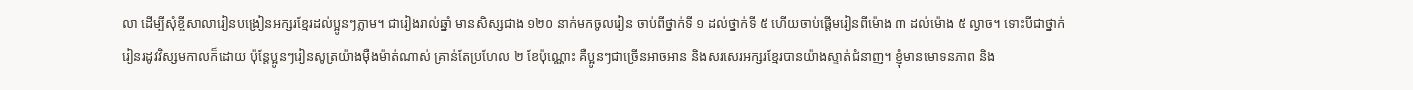លា ដើម្បីសុំខ្ចីសាលារៀនបង្រៀនអក្សរខ្មែរដល់ប្អូនៗភ្លាម។ ជារៀងរាល់ឆ្នាំ មានសិស្សជាង ១២០ នាក់មកចូលរៀន ចាប់ពីថ្នាក់ទី ១ ដល់ថ្នាក់ទី ៥ ហើយចាប់ផ្តើមរៀនពីម៉ោង ៣ ដល់ម៉ោង ៥ ល្ងាច។ ទោះបីជាថ្នាក់រៀនរដូវវិស្សមកាលក៏ដោយ ប៉ុន្តែប្អូនៗរៀនសូត្រយ៉ាងម៉ឺងម៉ាត់ណាស់ គ្រាន់តែប្រហែល ២ ខែប៉ុណ្ណោះ គឺប្អូនៗជាច្រើនអាចអាន និងសរសេរអក្សរខ្មែរបានយ៉ាងស្ទាត់ជំនាញ។ ខ្ញុំមានមោទនភាព និង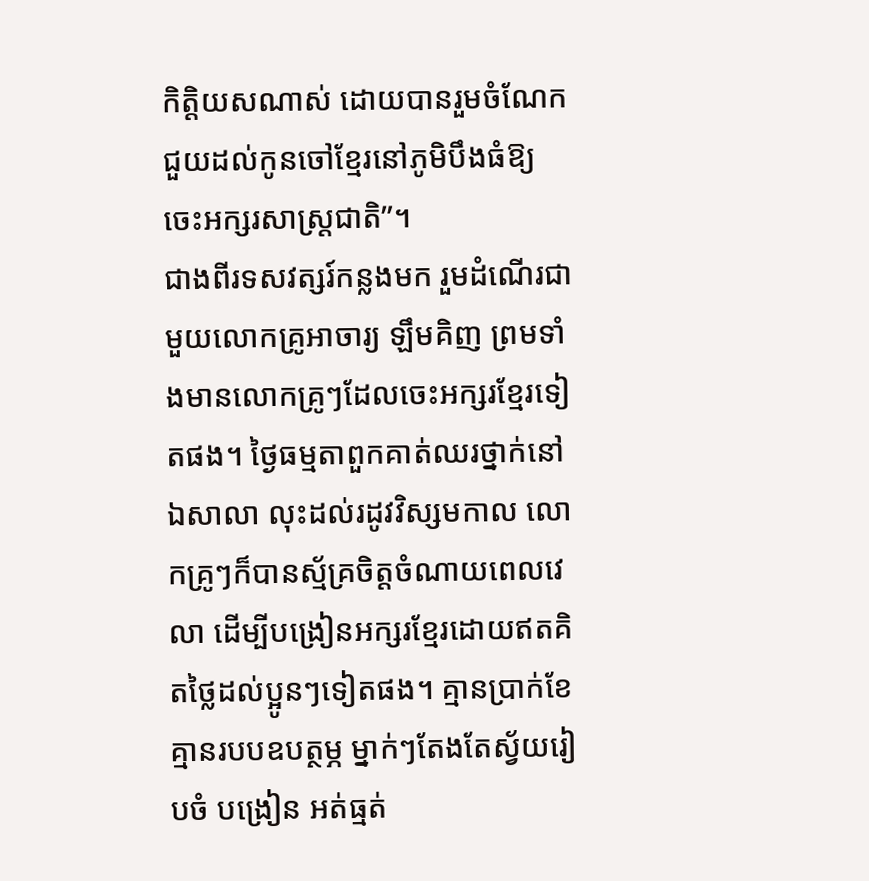កិត្តិយសណាស់ ដោយបានរួមចំណែកជួយដល់កូនចៅខ្មែរនៅភូមិបឹងធំឱ្យចេះអក្សរសាស្ត្រជាតិ”។
ជាងពីរទសវត្សរ៍កន្លងមក រួមដំណើរជាមួយលោកគ្រូអាចារ្យ ឡឹមគិញ ព្រមទាំងមានលោកគ្រូៗដែលចេះអក្សរខ្មែរទៀតផង។ ថ្ងៃធម្មតាពួកគាត់ឈរថ្នាក់នៅឯសាលា លុះដល់រដូវវិស្សមកាល លោកគ្រូៗក៏បានស្ម័គ្រចិត្តចំណាយពេលវេលា ដើម្បីបង្រៀនអក្សរខ្មែរដោយឥតគិតថ្លៃដល់ប្អូនៗទៀតផង។ គ្មានប្រាក់ខែ គ្មានរបបឧបត្ថម្ភ ម្នាក់ៗតែងតែស្វ័យរៀបចំ បង្រៀន អត់ធ្មត់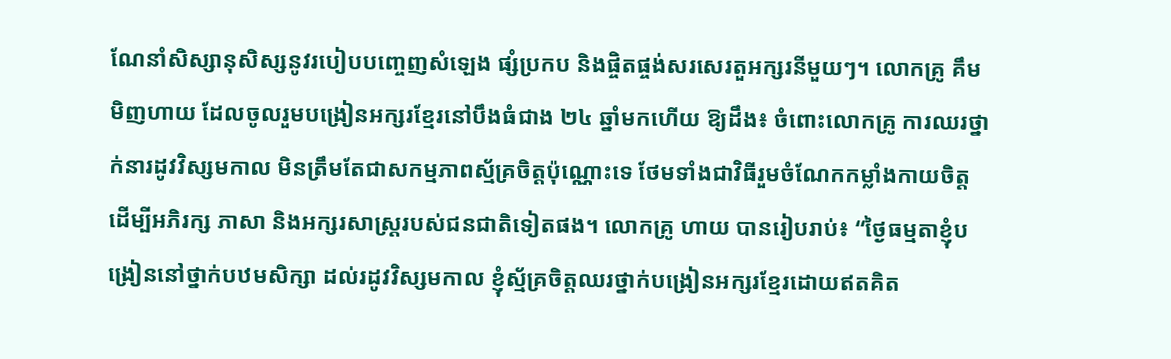ណែនាំសិស្សានុសិស្សនូវរបៀបបញ្ចេញសំឡេង ផ្សំប្រកប និងផ្ចិតផ្ចង់សរសេរតួអក្សរនីមួយៗ។ លោកគ្រូ គឹម មិញហាយ ដែលចូលរួមបង្រៀនអក្សរខ្មែរនៅបឹងធំជាង ២៤ ឆ្នាំមកហើយ ឱ្យដឹង៖ ចំពោះលោកគ្រូ ការឈរថ្នាក់នារដូវវិស្សមកាល មិនត្រឹមតែជាសកម្មភាពស្ម័គ្រចិត្តប៉ុណ្ណោះទេ ថែមទាំងជាវិធីរួមចំណែកកម្លាំងកាយចិត្ត ដើម្បីអភិរក្ស ភាសា និងអក្សរសាស្ត្ររបស់ជនជាតិទៀតផង។ លោកគ្រូ ហាយ បានរៀបរាប់៖ “ថ្ងៃធម្មតាខ្ញុំបង្រៀននៅថ្នាក់បឋមសិក្សា ដល់រដូវវិស្សមកាល ខ្ញុំស្ម័គ្រចិត្តឈរថ្នាក់បង្រៀនអក្សរខ្មែរដោយឥតគិត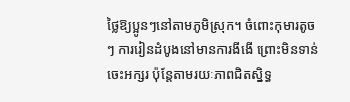ថ្លៃឱ្យប្អូនៗនៅតាមភូមិស្រុក។ ចំពោះកុមារតូចៗ ការរៀនដំបូងនៅមានការងីងើ ព្រោះមិនទាន់ចេះអក្សរ ប៉ុន្តែតាមរយៈភាពជិតស្និទ្ធ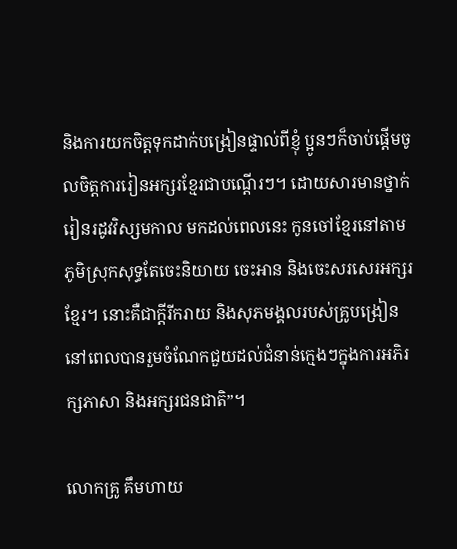និងការយកចិត្តទុកដាក់បង្រៀនផ្ទាល់ពីខ្ញុំ ប្អូនៗក៏ចាប់ផ្តើមចូលចិត្តការរៀនអក្សរខ្មែរជាបណ្តើរៗ។ ដោយសារមានថ្នាក់រៀនរដូវវិស្សមកាល មកដល់ពេលនេះ កូនចៅខ្មែរនៅតាមភូមិស្រុកសុទ្ធតែចេះនិយាយ ចេះអាន និងចេះសរសេរអក្សរខ្មែរ។ នោះគឺជាក្តីរីករាយ និងសុភមង្គលរបស់គ្រូបង្រៀន នៅពេលបានរួមចំណែកជួយដល់ជំនាន់ក្មេងៗក្នុងការអភិរក្សភាសា និងអក្សរជនជាតិ”។

លោកគ្រូ គឹមហាយ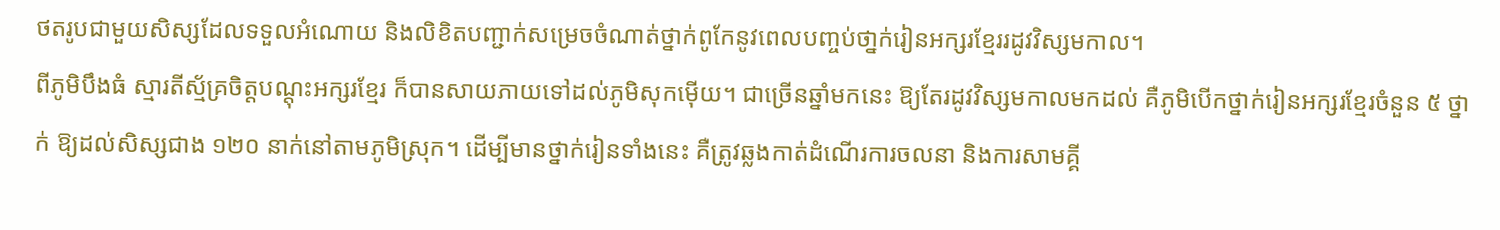ថតរូបជាមួយសិស្សដែលទទួលអំណោយ និងលិខិតបញ្ជាក់សម្រេចចំណាត់ថ្នាក់ពូកែនូវពេលបញ្ចប់ថា្នក់រៀនអក្សរខ្មែររដូវវិស្សមកាល។
ពីភូមិបឹងធំ ស្មារតីស្ម័គ្រចិត្តបណ្តុះអក្សរខ្មែរ ក៏បានសាយភាយទៅដល់ភូមិសុកម៉ើយ។ ជាច្រើនឆ្នាំមកនេះ ឱ្យតែរដូវវិស្សមកាលមកដល់ គឺភូមិបើកថ្នាក់រៀនអក្សរខ្មែរចំនួន ៥ ថ្នាក់ ឱ្យដល់សិស្សជាង ១២០ នាក់នៅតាមភូមិស្រុក។ ដើម្បីមានថ្នាក់រៀនទាំងនេះ គឺត្រូវឆ្លងកាត់ដំណើរការចលនា និងការសាមគ្គី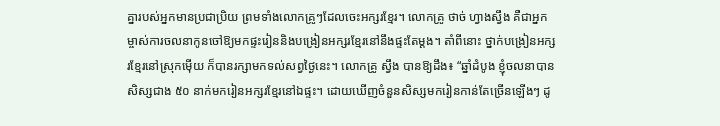គ្នារបស់អ្នកមានប្រជាប្រិយ ព្រមទាំងលោកគ្រូៗដែលចេះអក្សរខ្មែរ។ លោកគ្រូ ថាច់ ហ្វាងស្វឹង គឺជាអ្នកម្ចាស់ការចលនាកូនចៅឱ្យមកផ្ទះរៀននិងបង្រៀនអក្សរខ្មែរនៅនឹងផ្ទះតែម្តង។ តាំពីនោះ ថ្នាក់បង្រៀនអក្សរខ្មែរនៅស្រុកម៉ើយ ក៏បានរក្សាមកទល់សព្វថ្ងៃនេះ។ លោកគ្រូ ស្វឹង បានឱ្យដឹង៖ “ឆ្នាំដំបូង ខ្ញុំចលនាបានសិស្សជាង ៥០ នាក់មករៀនអក្សរខ្មែរនៅឯផ្ទះ។ ដោយឃើញចំនួនសិស្សមករៀនកាន់តែច្រើនឡើងៗ ដូ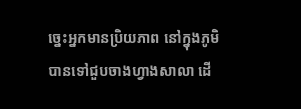ច្នេះអ្នកមានប្រិយភាព នៅក្នុងភូមិ បានទៅជួបចាងហ្វាងសាលា ដើ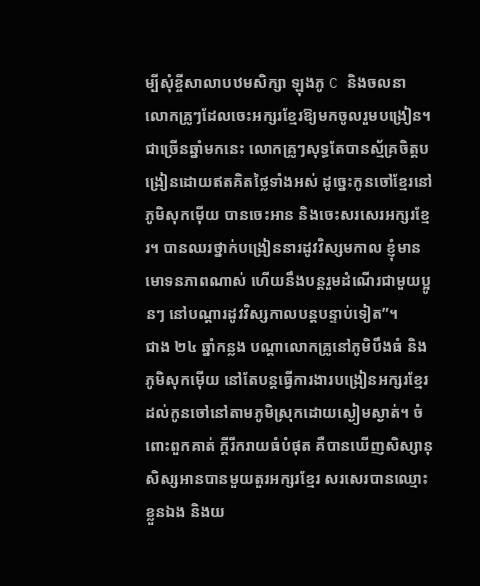ម្បីសុំខ្ចីសាលាបឋមសិក្សា ឡុងភូ C និងចលនា លោកគ្រូៗដែលចេះអក្សរខ្មែរឱ្យមកចូលរួមបង្រៀន។ ជាច្រើនឆ្នាំមកនេះ លោកគ្រូៗសុទ្ធតែបានស្ម័គ្រចិត្តបង្រៀនដោយឥតគិតថ្លៃទាំងអស់ ដូច្នេះកូនចៅខ្មែរនៅភូមិសុកម៉ើយ បានចេះអាន និងចេះសរសេរអក្សរខ្មែរ។ បានឈរថ្នាក់បង្រៀននារដូវវិស្សមកាល ខ្ញុំមានមោទនភាពណាស់ ហើយនឹងបន្តរួមដំណើរជាមួយប្អូនៗ នៅបណ្តារដូវវិស្សកាលបន្តបន្ទាប់ទៀត”។
ជាង ២៤ ឆ្នាំកន្លង បណ្តាលោកគ្រូនៅភូមិបឹងធំ និងភូមិសុកម៉ើយ នៅតែបន្តធ្វើការងារបង្រៀនអក្សរខ្មែរដល់កូនចៅនៅតាមភូមិស្រុកដោយស្ងៀមស្ងាត់។ ចំពោះពួកគាត់ ក្តីរីករាយធំបំផុត គឺបានឃើញសិស្សានុសិស្សអានបានមួយតួរអក្សរខ្មែរ សរសេរបានឈ្មោះខ្លួនឯង និងយ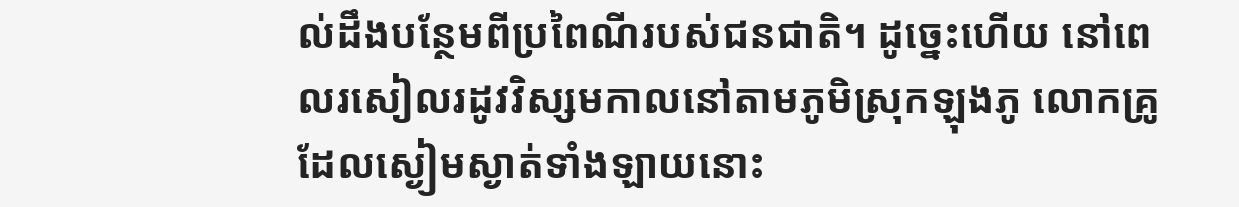ល់ដឹងបន្ថែមពីប្រពៃណីរបស់ជនជាតិ។ ដូច្នេះហើយ នៅពេលរសៀលរដូវវិស្សមកាលនៅតាមភូមិស្រុកឡុងភូ លោកគ្រូដែលស្ងៀមស្ងាត់ទាំងឡាយនោះ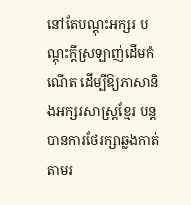នៅតែបណ្តុះអក្សរ បណ្តុះក្តីស្រឡាញ់ដើមកំណើត ដើម្បីឱ្យភាសានិងអក្សរសាស្ត្រខ្មែរ បន្តបានការថែរក្សាឆ្លងកាត់តាមរ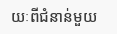យៈពីជំនាន់មួយ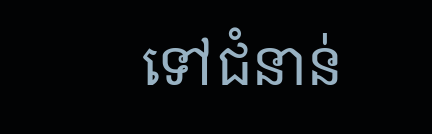ទៅជំនាន់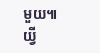មួយ៕
យ្វី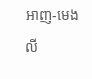អាញ-មេងលី